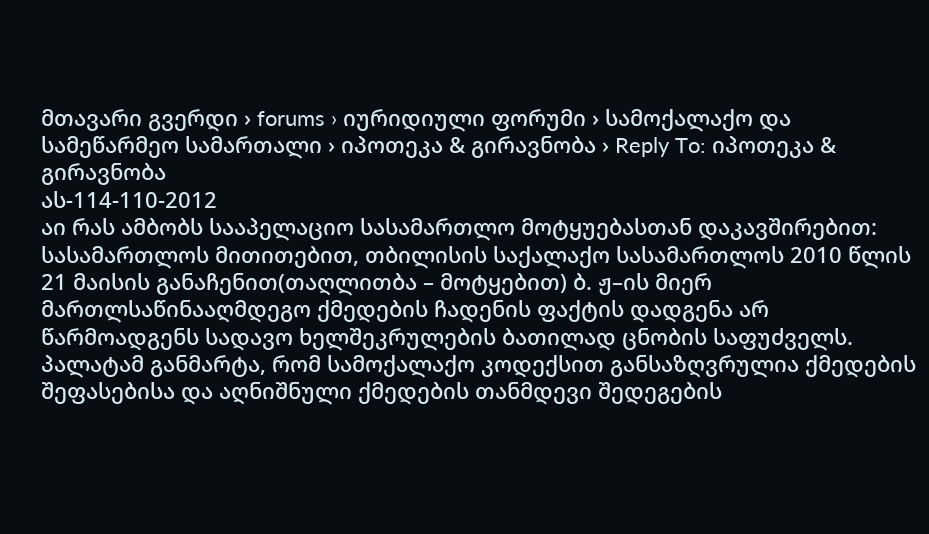მთავარი გვერდი › forums › იურიდიული ფორუმი › სამოქალაქო და სამეწარმეო სამართალი › იპოთეკა & გირავნობა › Reply To: იპოთეკა & გირავნობა
ას-114-110-2012
აი რას ამბობს სააპელაციო სასამართლო მოტყუებასთან დაკავშირებით:
სასამართლოს მითითებით, თბილისის საქალაქო სასამართლოს 2010 წლის 21 მაისის განაჩენით(თაღლითბა – მოტყებით) ბ. ჟ–ის მიერ მართლსაწინააღმდეგო ქმედების ჩადენის ფაქტის დადგენა არ წარმოადგენს სადავო ხელშეკრულების ბათილად ცნობის საფუძველს.
პალატამ განმარტა, რომ სამოქალაქო კოდექსით განსაზღვრულია ქმედების შეფასებისა და აღნიშნული ქმედების თანმდევი შედეგების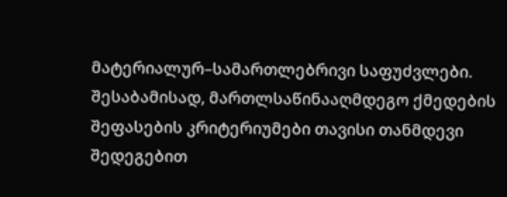მატერიალურ–სამართლებრივი საფუძვლები. შესაბამისად, მართლსაწინააღმდეგო ქმედების შეფასების კრიტერიუმები თავისი თანმდევი შედეგებით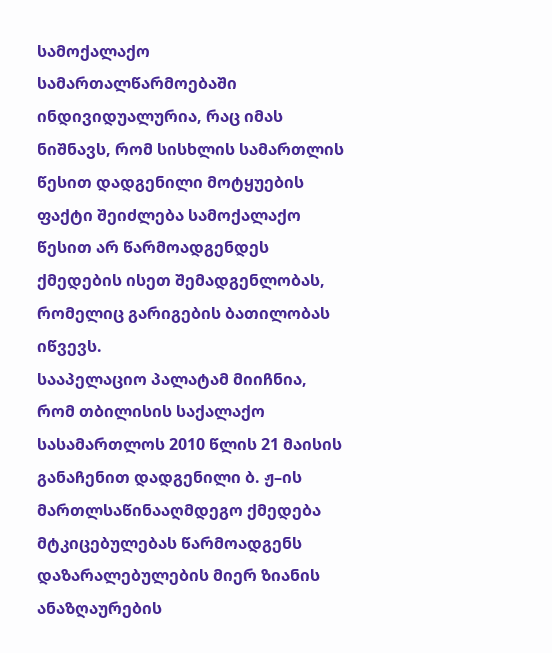სამოქალაქო სამართალწარმოებაში ინდივიდუალურია, რაც იმას ნიშნავს, რომ სისხლის სამართლის წესით დადგენილი მოტყუების ფაქტი შეიძლება სამოქალაქო წესით არ წარმოადგენდეს ქმედების ისეთ შემადგენლობას, რომელიც გარიგების ბათილობას იწვევს.
სააპელაციო პალატამ მიიჩნია, რომ თბილისის საქალაქო სასამართლოს 2010 წლის 21 მაისის განაჩენით დადგენილი ბ. ჟ–ის მართლსაწინააღმდეგო ქმედება მტკიცებულებას წარმოადგენს დაზარალებულების მიერ ზიანის ანაზღაურების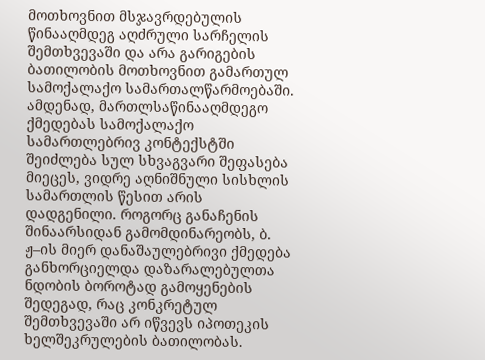მოთხოვნით მსჯავრდებულის წინააღმდეგ აღძრული სარჩელის შემთხვევაში და არა გარიგების ბათილობის მოთხოვნით გამართულ სამოქალაქო სამართალწარმოებაში. ამდენად, მართლსაწინააღმდეგო ქმედებას სამოქალაქო სამართლებრივ კონტექსტში შეიძლება სულ სხვაგვარი შეფასება მიეცეს, ვიდრე აღნიშნული სისხლის სამართლის წესით არის დადგენილი. როგორც განაჩენის შინაარსიდან გამომდინარეობს, ბ. ჟ–ის მიერ დანაშაულებრივი ქმედება განხორციელდა დაზარალებულთა ნდობის ბოროტად გამოყენების შედეგად, რაც კონკრეტულ შემთხვევაში არ იწვევს იპოთეკის ხელშეკრულების ბათილობას.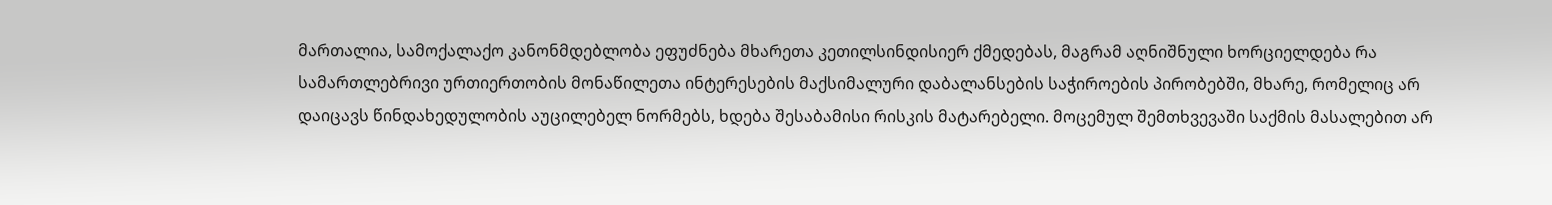მართალია, სამოქალაქო კანონმდებლობა ეფუძნება მხარეთა კეთილსინდისიერ ქმედებას, მაგრამ აღნიშნული ხორციელდება რა სამართლებრივი ურთიერთობის მონაწილეთა ინტერესების მაქსიმალური დაბალანსების საჭიროების პირობებში, მხარე, რომელიც არ დაიცავს წინდახედულობის აუცილებელ ნორმებს, ხდება შესაბამისი რისკის მატარებელი. მოცემულ შემთხვევაში საქმის მასალებით არ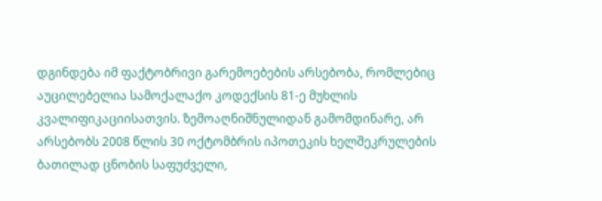დგინდება იმ ფაქტობრივი გარემოებების არსებობა, რომლებიც აუცილებელია სამოქალაქო კოდექსის 81-ე მუხლის კვალიფიკაციისათვის. ზემოაღნიშნულიდან გამომდინარე, არ არსებობს 2008 წლის 30 ოქტომბრის იპოთეკის ხელშეკრულების ბათილად ცნობის საფუძველი,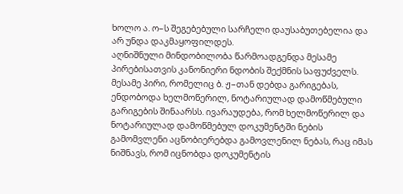ხოლო ა. ო–ს შეგებებული სარჩელი დაუსაბუთებელია და არ უნდა დაკმაყოფილდეს.
აღნიშნული მინდობილობა წარმოადგენდა მესამე პირებისათვის კანონიერი ნდობის შექმნის საფუძველს. მესამე პირი, რომელიც ბ. ჟ–თან დებდა გარიგებას, ენდობოდა ხელმოწერილ, ნოტარიულად დამოწმებული გარიგების შინაარსს. ივარაუდება, რომ ხელმოწერილ და ნოტარიულად დამოწმებულ დოკუმენტში ნების გამომვლენი აცნობიერებდა გამოვლენილ ნებას, რაც იმას ნიშნავს, რომ იცნობდა დოკუმენტის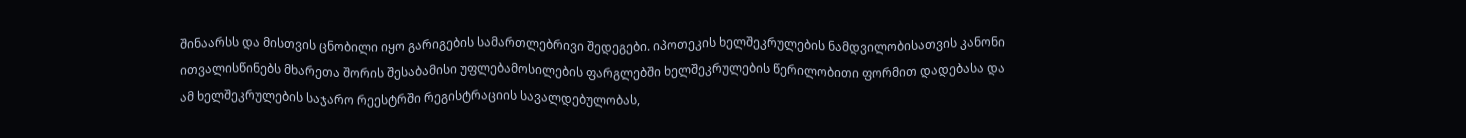შინაარსს და მისთვის ცნობილი იყო გარიგების სამართლებრივი შედეგები. იპოთეკის ხელშეკრულების ნამდვილობისათვის კანონი ითვალისწინებს მხარეთა შორის შესაბამისი უფლებამოსილების ფარგლებში ხელშეკრულების წერილობითი ფორმით დადებასა და ამ ხელშეკრულების საჯარო რეესტრში რეგისტრაციის სავალდებულობას,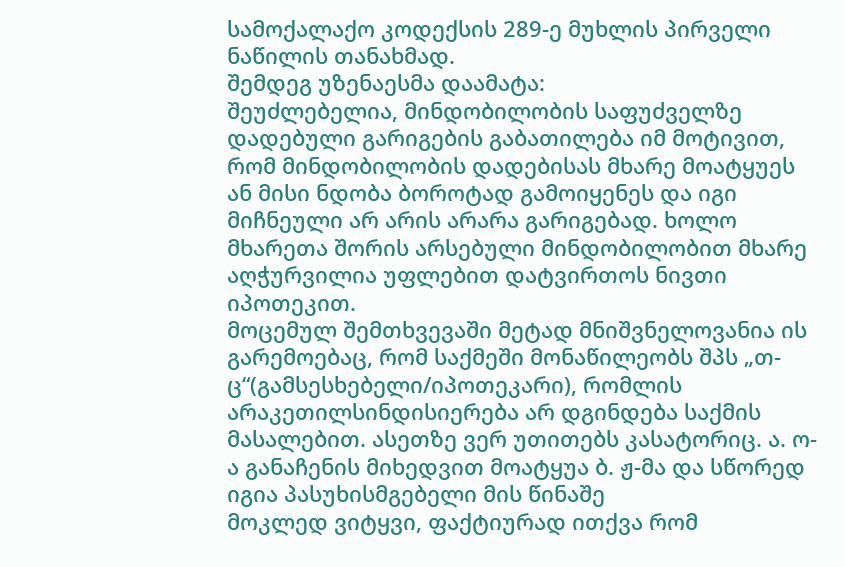სამოქალაქო კოდექსის 289-ე მუხლის პირველი ნაწილის თანახმად.
შემდეგ უზენაესმა დაამატა:
შეუძლებელია, მინდობილობის საფუძველზე დადებული გარიგების გაბათილება იმ მოტივით, რომ მინდობილობის დადებისას მხარე მოატყუეს ან მისი ნდობა ბოროტად გამოიყენეს და იგი მიჩნეული არ არის არარა გარიგებად. ხოლო მხარეთა შორის არსებული მინდობილობით მხარე აღჭურვილია უფლებით დატვირთოს ნივთი იპოთეკით.
მოცემულ შემთხვევაში მეტად მნიშვნელოვანია ის გარემოებაც, რომ საქმეში მონაწილეობს შპს „თ-ც“(გამსესხებელი/იპოთეკარი), რომლის არაკეთილსინდისიერება არ დგინდება საქმის მასალებით. ასეთზე ვერ უთითებს კასატორიც. ა. ო-ა განაჩენის მიხედვით მოატყუა ბ. ჟ-მა და სწორედ იგია პასუხისმგებელი მის წინაშე
მოკლედ ვიტყვი, ფაქტიურად ითქვა რომ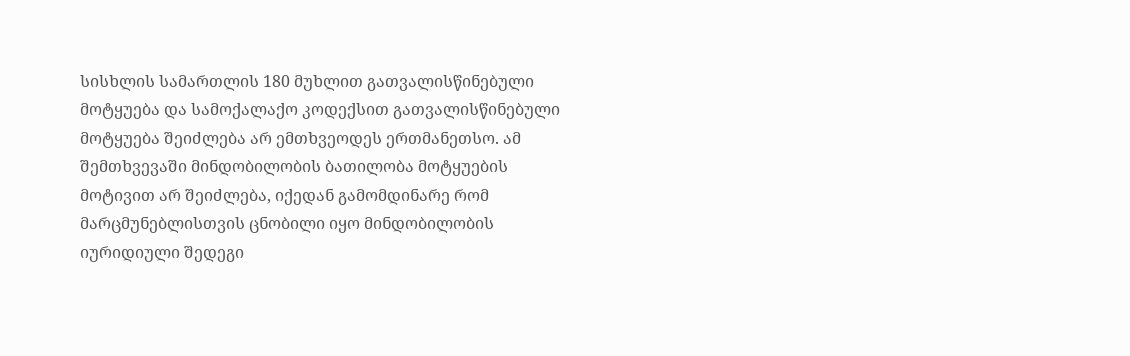სისხლის სამართლის 180 მუხლით გათვალისწინებული მოტყუება და სამოქალაქო კოდექსით გათვალისწინებული მოტყუება შეიძლება არ ემთხვეოდეს ერთმანეთსო. ამ შემთხვევაში მინდობილობის ბათილობა მოტყუების მოტივით არ შეიძლება, იქედან გამომდინარე რომ მარცმუნებლისთვის ცნობილი იყო მინდობილობის იურიდიული შედეგი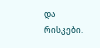და რისკები.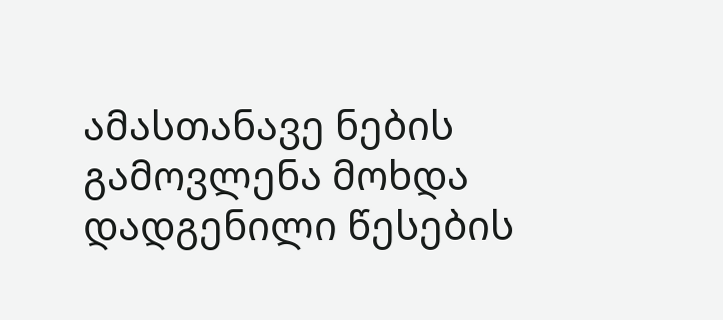ამასთანავე ნების გამოვლენა მოხდა დადგენილი წესების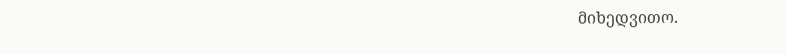მიხედვითო.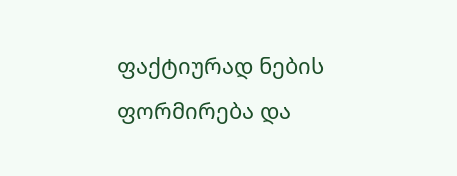ფაქტიურად ნების ფორმირება და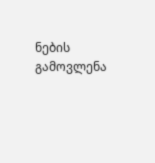ნების გამოვლენა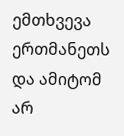ემთხვევა ერთმანეთს და ამიტომ არ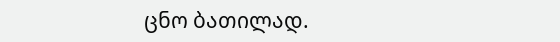ცნო ბათილად.